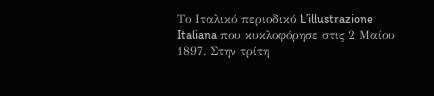Το Ιταλικό περιοδικό L’illustrazione Italiana που κυκλοφόρησε στις 2 Μαίου 1897. Στην τρίτη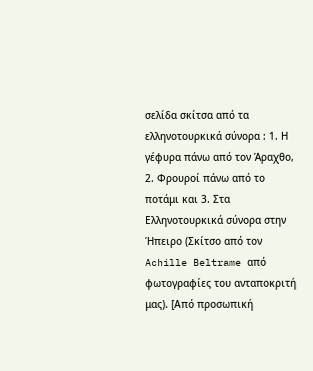σελίδα σκίτσα από τα ελληνοτουρκικά σύνορα : 1. Η γέφυρα πάνω από τον Άραχθο, 2. Φρουροί πάνω από το ποτάμι και 3. Στα Ελληνοτουρκικά σύνορα στην Ήπειρο (Σκίτσο από τον Achille Beltrame από φωτογραφίες του ανταποκριτή μας). [Από προσωπική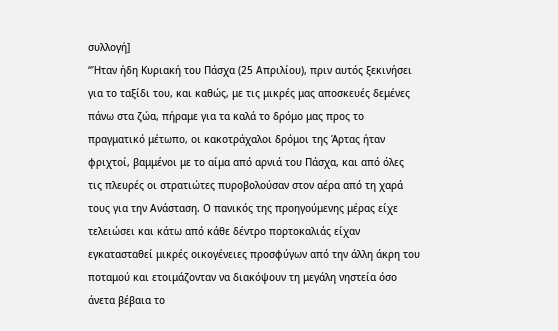συλλογή]
“Ήταν ήδη Κυριακή του Πάσχα (25 Απριλίου), πριν αυτός ξεκινήσει για το ταξίδι του, και καθώς, με τις μικρές μας αποσκευές δεμένες πάνω στα ζώα, πήραμε για τα καλά το δρόμο μας προς το πραγματικό μέτωπο, οι κακοτράχαλοι δρόμοι της Άρτας ήταν φριχτοί, βαμμένοι με το αίμα από αρνιά του Πάσχα, και από όλες τις πλευρές οι στρατιώτες πυροβολούσαν στον αέρα από τη χαρά τους για την Ανάσταση. Ο πανικός της προηγούμενης μέρας είχε τελειώσει και κάτω από κάθε δέντρο πορτοκαλιάς είχαν εγκατασταθεί μικρές οικογένειες προσφύγων από την άλλη άκρη του ποταμού και ετοιμάζονταν να διακόψουν τη μεγάλη νηστεία όσο άνετα βέβαια το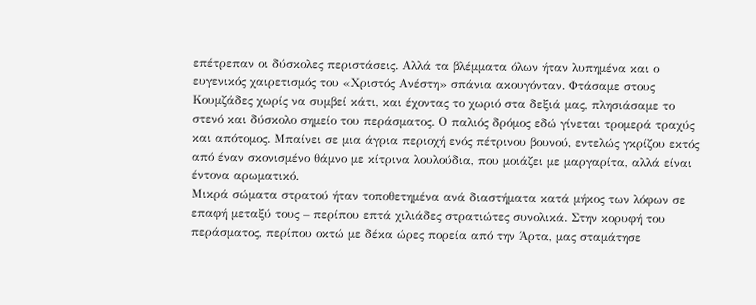επέτρεπαν οι δύσκολες περιστάσεις. Αλλά τα βλέμματα όλων ήταν λυπημένα και ο ευγενικός χαιρετισμός του «Χριστός Ανέστη» σπάνια ακουγόνταν. Φτάσαμε στους Κουμζάδες χωρίς να συμβεί κάτι, και έχοντας το χωριό στα δεξιά μας, πλησιάσαμε το στενό και δύσκολο σημείο του περάσματος. Ο παλιός δρόμος εδώ γίνεται τρομερά τραχύς και απότομος. Μπαίνει σε μια άγρια περιοχή ενός πέτρινου βουνού, εντελώς γκρίζου εκτός από έναν σκονισμένο θάμνο με κίτρινα λουλούδια, που μοιάζει με μαργαρίτα, αλλά είναι έντονα αρωματικό.
Μικρά σώματα στρατού ήταν τοποθετημένα ανά διαστήματα κατά μήκος των λόφων σε επαφή μεταξύ τους – περίπου επτά χιλιάδες στρατιώτες συνολικά. Στην κορυφή του περάσματος, περίπου οκτώ με δέκα ώρες πορεία από την Άρτα, μας σταμάτησε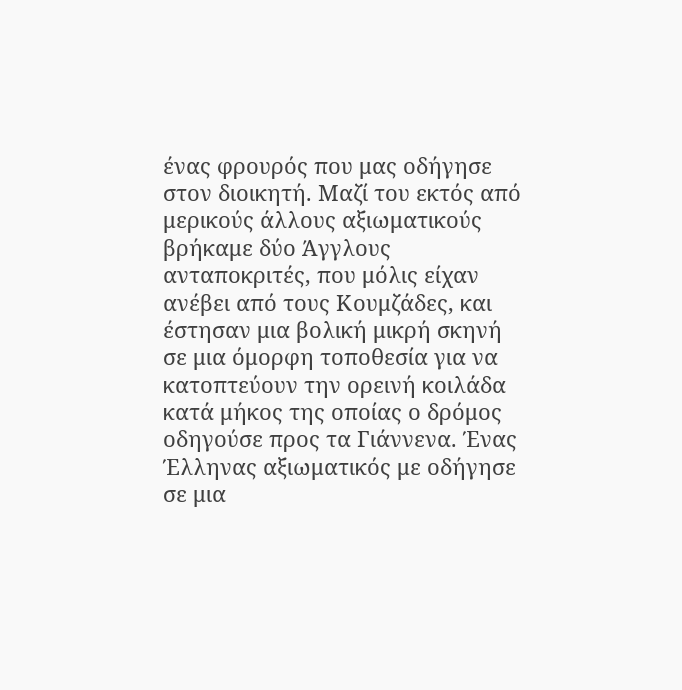ένας φρουρός που μας οδήγησε στον διοικητή. Μαζί του εκτός από μερικούς άλλους αξιωματικούς βρήκαμε δύο Άγγλους ανταποκριτές, που μόλις είχαν ανέβει από τους Κουμζάδες, και έστησαν μια βολική μικρή σκηνή σε μια όμορφη τοποθεσία για να κατοπτεύουν την ορεινή κοιλάδα κατά μήκος της οποίας ο δρόμος οδηγούσε προς τα Γιάννενα. Ένας Έλληνας αξιωματικός με οδήγησε σε μια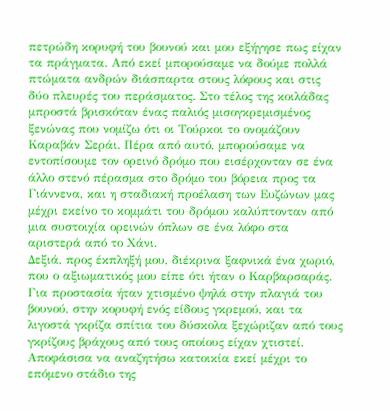πετρώδη κορυφή του βουνού και μου εξήγησε πως είχαν τα πράγματα. Από εκεί μπορούσαμε να δούμε πολλά πτώματα ανδρών διάσπαρτα στους λόφους και στις δύο πλευρές του περάσματος. Στο τέλος της κοιλάδας μπροστά βρισκόταν ένας παλιός μισογκρεμισμένος ξενώνας που νομίζω ότι οι Τούρκοι το ονομάζουν Καραβάν Σεράι. Πέρα από αυτό, μπορούσαμε να εντοπίσουμε τον ορεινό δρόμο που εισέρχονταν σε ένα άλλο στενό πέρασμα στο δρόμο του βόρεια προς τα Γιάννενα, και η σταδιακή προέλαση των Ευζώνων μας μέχρι εκείνο το κομμάτι του δρόμου καλύπτονταν από μια συστοιχία ορεινών όπλων σε ένα λόφο στα αριστερά από το Χάνι.
Δεξιά, προς έκπληξή μου, διέκρινα ξαφνικά ένα χωριό, που ο αξιωματικός μου είπε ότι ήταν ο Καρβαρσαράς. Για προστασία ήταν χτισμένο ψηλά στην πλαγιά του βουνού, στην κορυφή ενός είδους γκρεμού, και τα λιγοστά γκρίζα σπίτια του δύσκολα ξεχώριζαν από τους γκρίζους βράχους από τους οποίους είχαν χτιστεί. Αποφάσισα να αναζητήσω κατοικία εκεί μέχρι το επόμενο στάδιο της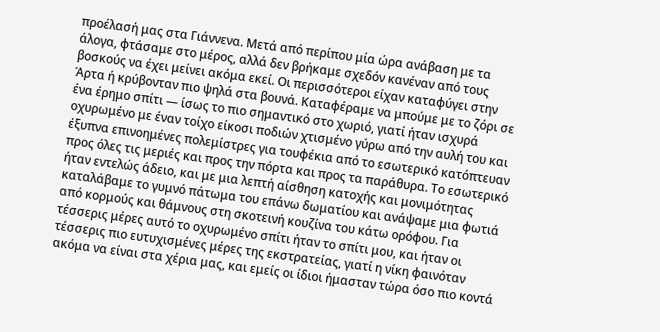προέλασή μας στα Γιάννενα. Μετά από περίπου μία ώρα ανάβαση με τα άλογα, φτάσαμε στο μέρος, αλλά δεν βρήκαμε σχεδόν κανέναν από τους βοσκούς να έχει μείνει ακόμα εκεί. Οι περισσότεροι είχαν καταφύγει στην Άρτα ή κρύβονταν πιο ψηλά στα βουνά. Καταφέραμε να μπούμε με το ζόρι σε ένα έρημο σπίτι — ίσως το πιο σημαντικό στο χωριό, γιατί ήταν ισχυρά οχυρωμένο με έναν τοίχο είκοσι ποδιών χτισμένο γύρω από την αυλή του και έξυπνα επινοημένες πολεμίστρες για τουφέκια από το εσωτερικό κατόπτευαν προς όλες τις μεριές και προς την πόρτα και προς τα παράθυρα. Το εσωτερικό ήταν εντελώς άδειο, και με μια λεπτή αίσθηση κατοχής και μονιμότητας καταλάβαμε το γυμνό πάτωμα του επάνω δωματίου και ανάψαμε μια φωτιά από κορμούς και θάμνους στη σκοτεινή κουζίνα του κάτω ορόφου. Για τέσσερις μέρες αυτό το οχυρωμένο σπίτι ήταν το σπίτι μου, και ήταν οι τέσσερις πιο ευτυχισμένες μέρες της εκστρατείας, γιατί η νίκη φαινόταν ακόμα να είναι στα χέρια μας, και εμείς οι ίδιοι ήμασταν τώρα όσο πιο κοντά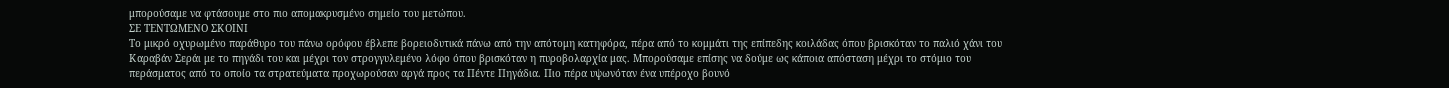μπορούσαμε να φτάσουμε στο πιο απομακρυσμένο σημείο του μετώπου.
ΣΕ ΤΕΝΤΩΜΕΝΟ ΣΚΟΙΝΙ
Το μικρό οχυρωμένο παράθυρο του πάνω ορόφου έβλεπε βορειοδυτικά πάνω από την απότομη κατηφόρα, πέρα από το κομμάτι της επίπεδης κοιλάδας όπου βρισκόταν το παλιό χάνι του Καραβάν Σεράι με το πηγάδι του και μέχρι τον στρογγυλεμένο λόφο όπου βρισκόταν η πυροβολαρχία μας. Μπορούσαμε επίσης να δούμε ως κάποια απόσταση μέχρι το στόμιο του περάσματος από το οποίο τα στρατεύματα προχωρούσαν αργά προς τα Πέντε Πηγάδια. Πιο πέρα υψωνόταν ένα υπέροχο βουνό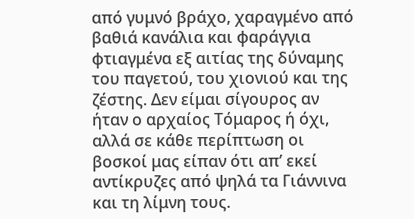από γυμνό βράχο, χαραγμένο από βαθιά κανάλια και φαράγγια φτιαγμένα εξ αιτίας της δύναμης του παγετού, του χιονιού και της ζέστης. Δεν είμαι σίγουρος αν ήταν ο αρχαίος Τόμαρος ή όχι, αλλά σε κάθε περίπτωση οι βοσκοί μας είπαν ότι απ’ εκεί αντίκρυζες από ψηλά τα Γιάννινα και τη λίμνη τους.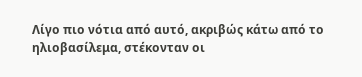Λίγο πιο νότια από αυτό, ακριβώς κάτω από το ηλιοβασίλεμα, στέκονταν οι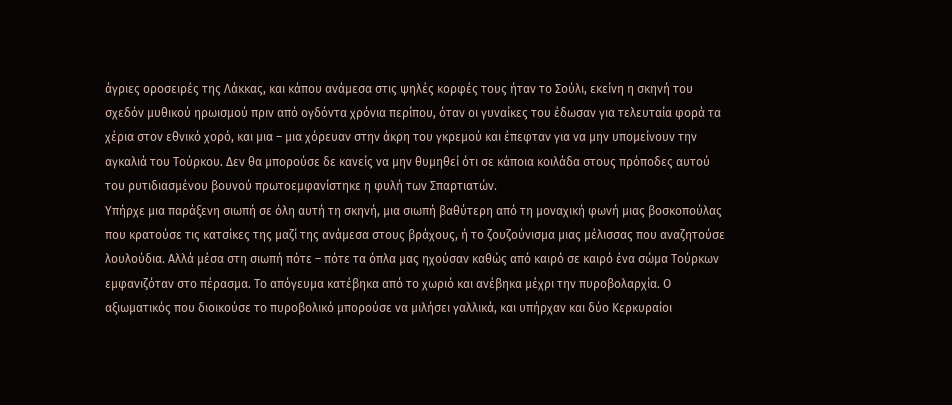άγριες οροσειρές της Λάκκας, και κάπου ανάμεσα στις ψηλές κορφές τους ήταν το Σούλι, εκείνη η σκηνή του σχεδόν μυθικού ηρωισμού πριν από ογδόντα χρόνια περίπου, όταν οι γυναίκες του έδωσαν για τελευταία φορά τα χέρια στον εθνικό χορό, και μια – μια χόρευαν στην άκρη του γκρεμού και έπεφταν για να μην υπομείνουν την αγκαλιά του Τούρκου. Δεν θα μπορούσε δε κανείς να μην θυμηθεί ότι σε κάποια κοιλάδα στους πρόποδες αυτού του ρυτιδιασμένου βουνού πρωτοεμφανίστηκε η φυλή των Σπαρτιατών.
Υπήρχε μια παράξενη σιωπή σε όλη αυτή τη σκηνή, μια σιωπή βαθύτερη από τη μοναχική φωνή μιας βοσκοπούλας που κρατούσε τις κατσίκες της μαζί της ανάμεσα στους βράχους, ή το ζουζούνισμα μιας μέλισσας που αναζητούσε λουλούδια. Αλλά μέσα στη σιωπή πότε – πότε τα όπλα μας ηχούσαν καθώς από καιρό σε καιρό ένα σώμα Τούρκων εμφανιζόταν στο πέρασμα. Το απόγευμα κατέβηκα από το χωριό και ανέβηκα μέχρι την πυροβολαρχία. Ο αξιωματικός που διοικούσε το πυροβολικό μπορούσε να μιλήσει γαλλικά, και υπήρχαν και δύο Κερκυραίοι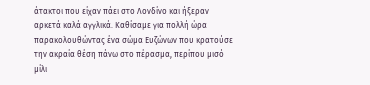άτακτοι που είχαν πάει στο Λονδίνο και ήξεραν αρκετά καλά αγγλικά. Καθίσαμε για πολλή ώρα παρακολουθώντας ένα σώμα Ευζώνων που κρατούσε την ακραία θέση πάνω στο πέρασμα, περίπου μισό μίλι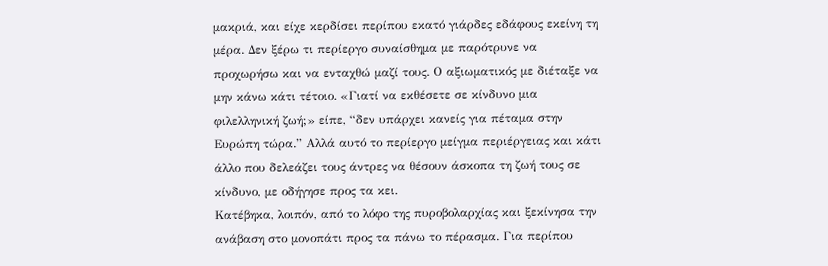μακριά, και είχε κερδίσει περίπου εκατό γιάρδες εδάφους εκείνη τη μέρα. Δεν ξέρω τι περίεργο συναίσθημα με παρότρυνε να προχωρήσω και να ενταχθώ μαζί τους. Ο αξιωματικός με διέταξε να μην κάνω κάτι τέτοιο. «Γιατί να εκθέσετε σε κίνδυνο μια φιλελληνική ζωή;» είπε, “δεν υπάρχει κανείς για πέταμα στην Ευρώπη τώρα.” Αλλά αυτό το περίεργο μείγμα περιέργειας και κάτι άλλο που δελεάζει τους άντρες να θέσουν άσκοπα τη ζωή τους σε κίνδυνο, με οδήγησε προς τα κει.
Κατέβηκα, λοιπόν, από το λόφο της πυροβολαρχίας και ξεκίνησα την ανάβαση στο μονοπάτι προς τα πάνω το πέρασμα. Για περίπου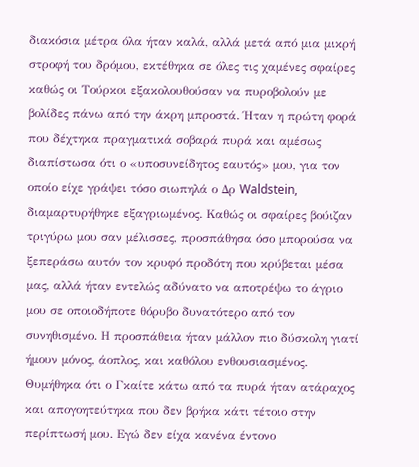διακόσια μέτρα όλα ήταν καλά, αλλά μετά από μια μικρή στροφή του δρόμου, εκτέθηκα σε όλες τις χαμένες σφαίρες καθώς οι Τούρκοι εξακολουθούσαν να πυροβολούν με βολίδες πάνω από την άκρη μπροστά. Ήταν η πρώτη φορά που δέχτηκα πραγματικά σοβαρά πυρά και αμέσως διαπίστωσα ότι ο «υποσυνείδητος εαυτός» μου, για τον οποίο είχε γράψει τόσο σιωπηλά ο Δρ Waldstein, διαμαρτυρήθηκε εξαγριωμένος. Καθώς οι σφαίρες βούιζαν τριγύρω μου σαν μέλισσες, προσπάθησα όσο μπορούσα να ξεπεράσω αυτόν τον κρυφό προδότη που κρύβεται μέσα μας, αλλά ήταν εντελώς αδύνατο να αποτρέψω το άγριο μου σε οποιοδήποτε θόρυβο δυνατότερο από τον συνηθισμένο. Η προσπάθεια ήταν μάλλον πιο δύσκολη γιατί ήμουν μόνος, άοπλος, και καθόλου ενθουσιασμένος. Θυμήθηκα ότι ο Γκαίτε κάτω από τα πυρά ήταν ατάραχος και απογοητεύτηκα που δεν βρήκα κάτι τέτοιο στην περίπτωσή μου. Εγώ δεν είχα κανένα έντονο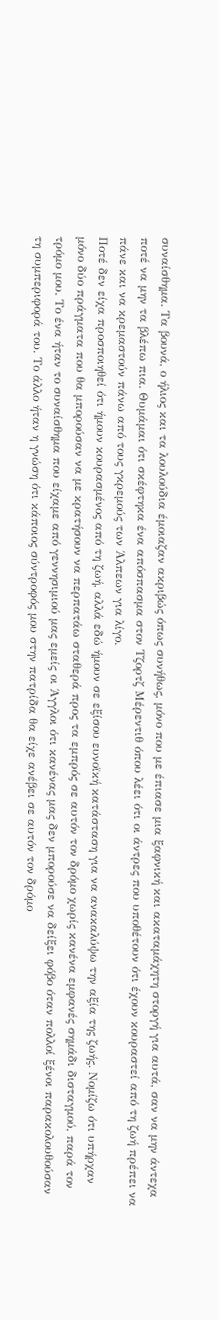συναίσθημα. Τα βουνά, ο ήλιος και τα λουλούδια έμοιαζαν ακριβώς όπως συνήθως, μόνο που με έπιασε μια ξαφνική και ακαταμάχητη στοργή για αυτά, σαν να μην άντεχα ποτέ να μην τα βλέπω πια. Θυμάμαι ότι σκέφτηκα ένα απόσπασμα στον Τζορτζ Μέρεντιθ όπου λέει ότι οι άντρες που υποθέτουν ότι έχουν κουραστεί από τη ζωή πρέπει να πάνε και να κρεμαστούν πάνω από τους γκρεμούς των Άλπεων για λίγο.
Ποτέ δεν είχα προσποιηθεί ότι ήμουν κουρασμένος από τη ζωή, αλλά εδώ ήμουν σε εξίσου ευνοϊκή κατάσταση για να ανακαλύψω την αξία της ζωής. Νομίζω ότι υπήρχαν μόνο δύο πράγματα που θα μπορούσαν να με κρατήσουν να περπατάω σταθερά προς τα εμπρός σε αυτόν τον δρόμο χωρίς κανένα εμφανές σημάδι δισταγμού, παρά τον τρόμο μου. Το ένα ήταν το συναίσθημα που είχαμε από γεννησιμιού μας εμείς οι Άγγλοι ότι κανένας μας δεν μπορούσε να δείξει φόβο όταν πολλοί ξένοι παρακολουθούσαν τη συμπεριφορά του. Το άλλο ήταν η γνώση ότι κάποιος σύντροφός μου στην πατρίδα θα είχε ανέβει σε αυτόν τον δρόμο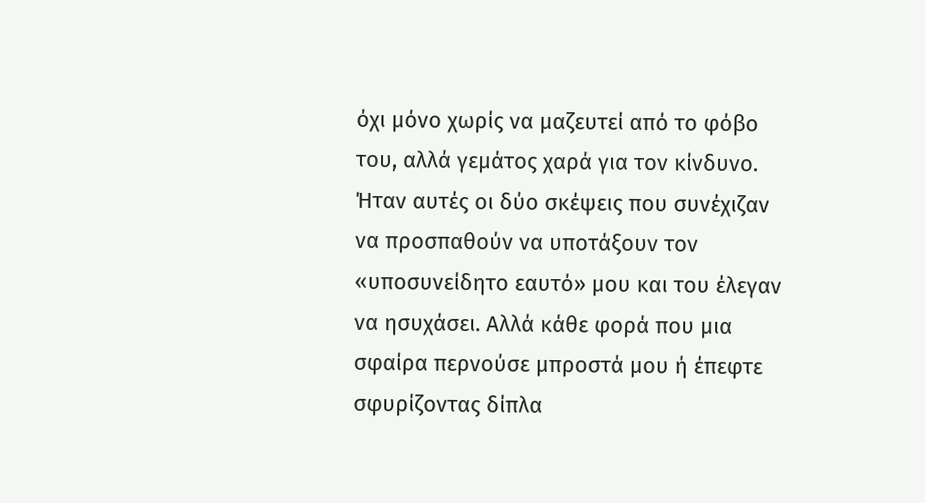όχι μόνο χωρίς να μαζευτεί από το φόβο του, αλλά γεμάτος χαρά για τον κίνδυνο. Ήταν αυτές οι δύο σκέψεις που συνέχιζαν να προσπαθούν να υποτάξουν τον «υποσυνείδητο εαυτό» μου και του έλεγαν να ησυχάσει. Αλλά κάθε φορά που μια σφαίρα περνούσε μπροστά μου ή έπεφτε σφυρίζοντας δίπλα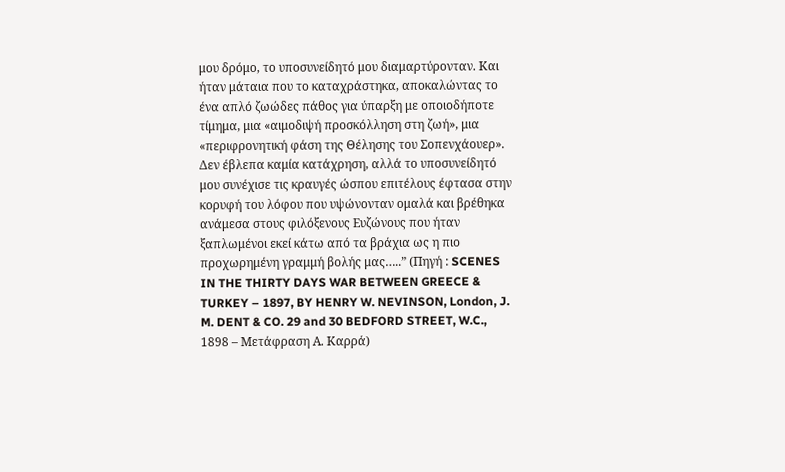μου δρόμο, το υποσυνείδητό μου διαμαρτύρονταν. Και ήταν μάταια που το καταχράστηκα, αποκαλώντας το ένα απλό ζωώδες πάθος για ύπαρξη με οποιοδήποτε τίμημα, μια «αιμοδιψή προσκόλληση στη ζωή», μια «περιφρονητική φάση της Θέλησης του Σοπενχάουερ». Δεν έβλεπα καμία κατάχρηση, αλλά το υποσυνείδητό μου συνέχισε τις κραυγές ώσπου επιτέλους έφτασα στην κορυφή του λόφου που υψώνονταν ομαλά και βρέθηκα ανάμεσα στους φιλόξενους Ευζώνους που ήταν ξαπλωμένοι εκεί κάτω από τα βράχια ως η πιο προχωρημένη γραμμή βολής μας…..” (Πηγή : SCENES IN THE THIRTY DAYS WAR BETWEEN GREECE & TURKEY – 1897, BY HENRY W. NEVINSON, London, J. M. DENT & CO. 29 and 30 BEDFORD STREET, W.C., 1898 – Μετάφραση Α. Καρρά)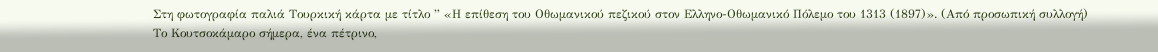Στη φωτογραφία παλιά Τουρκική κάρτα με τίτλο ” «Η επίθεση του Οθωμανικού πεζικού στον Ελληνο-Οθωμανικό Πόλεμο του 1313 (1897)». (Από προσωπική συλλογή)
Το Κουτσοκάμαρο σήμερα, ένα πέτρινο,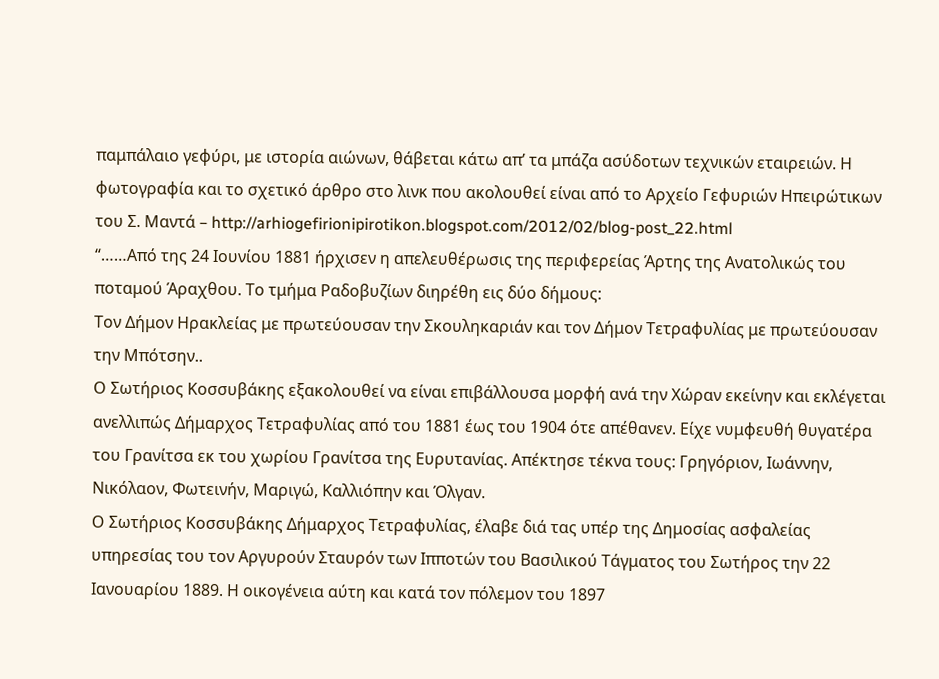παμπάλαιο γεφύρι, με ιστορία αιώνων, θάβεται κάτω απ’ τα μπάζα ασύδοτων τεχνικών εταιρειών. Η φωτογραφία και το σχετικό άρθρο στο λινκ που ακολουθεί είναι από το Αρχείο Γεφυριών Ηπειρώτικων του Σ. Μαντά – http://arhiogefirionipirotikon.blogspot.com/2012/02/blog-post_22.html
“……Από της 24 Ιουνίου 1881 ήρχισεν η απελευθέρωσις της περιφερείας Άρτης της Ανατολικώς του ποταμού Άραχθου. Το τμήμα Ραδοβυζίων διηρέθη εις δύο δήμους:
Τον Δήμον Ηρακλείας με πρωτεύουσαν την Σκουληκαριάν και τον Δήμον Τετραφυλίας με πρωτεύουσαν την Μπότσην..
Ο Σωτήριος Κοσσυβάκης εξακολουθεί να είναι επιβάλλουσα μορφή ανά την Χώραν εκείνην και εκλέγεται ανελλιπώς Δήμαρχος Τετραφυλίας από του 1881 έως του 1904 ότε απέθανεν. Είχε νυμφευθή θυγατέρα του Γρανίτσα εκ του χωρίου Γρανίτσα της Ευρυτανίας. Απέκτησε τέκνα τους: Γρηγόριον, Ιωάννην, Νικόλαον, Φωτεινήν, Μαριγώ, Καλλιόπην και Όλγαν.
Ο Σωτήριος Κοσσυβάκης Δήμαρχος Τετραφυλίας, έλαβε διά τας υπέρ της Δημοσίας ασφαλείας υπηρεσίας του τον Αργυρούν Σταυρόν των Ιπποτών του Βασιλικού Τάγματος του Σωτήρος την 22 Ιανουαρίου 1889. Η οικογένεια αύτη και κατά τον πόλεμον του 1897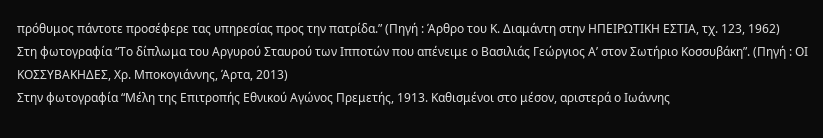πρόθυμος πάντοτε προσέφερε τας υπηρεσίας προς την πατρίδα.” (Πηγή : Άρθρο του Κ. Διαμάντη στην ΗΠΕΙΡΩΤΙΚΗ ΕΣΤΙΑ, τχ. 123, 1962)
Στη φωτογραφία “Το δίπλωμα του Αργυρού Σταυρού των Ιπποτών που απένειμε ο Βασιλιάς Γεώργιος Α’ στον Σωτήριο Κοσσυβάκη”. (Πηγή : ΟΙ ΚΟΣΣΥΒΑΚΗΔΕΣ, Χρ. Μποκογιάννης, Άρτα, 2013)
Στην φωτογραφία “Μέλη της Επιτροπής Εθνικού Αγώνος Πρεμετής, 1913. Καθισμένοι στο μέσον, αριστερά ο Ιωάννης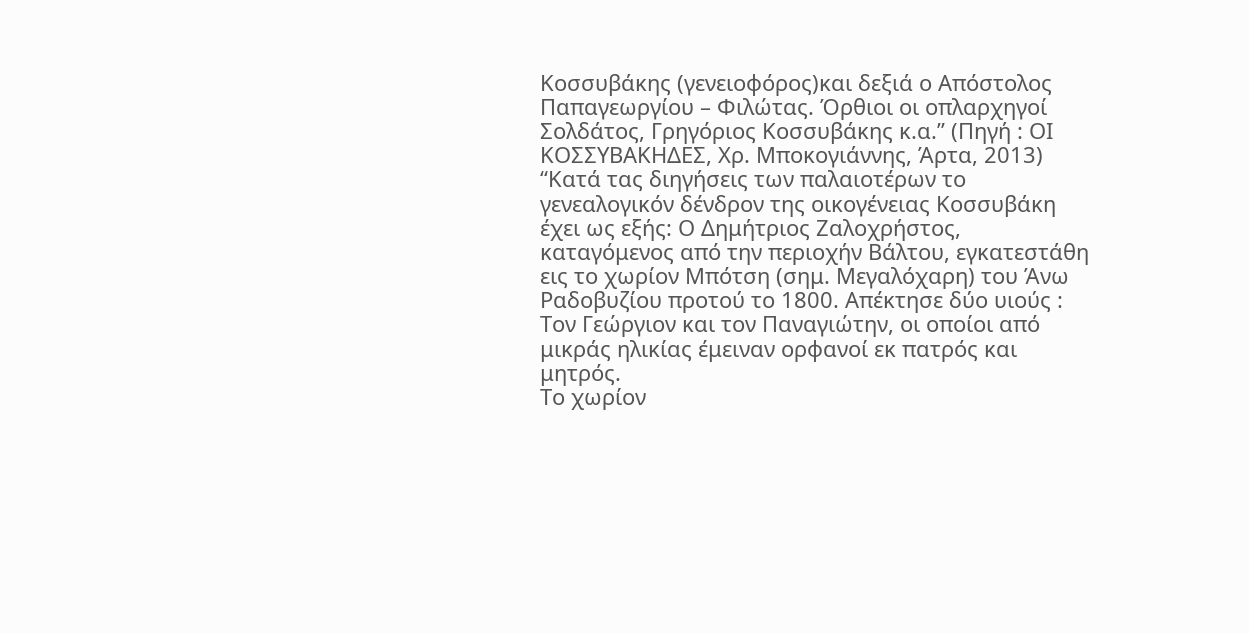Κοσσυβάκης (γενειοφόρος)και δεξιά ο Απόστολος Παπαγεωργίου – Φιλώτας. Όρθιοι οι οπλαρχηγοί Σολδάτος, Γρηγόριος Κοσσυβάκης κ.α.” (Πηγή : ΟΙ ΚΟΣΣΥΒΑΚΗΔΕΣ, Χρ. Μποκογιάννης, Άρτα, 2013)
“Κατά τας διηγήσεις των παλαιοτέρων το γενεαλογικόν δένδρον της οικογένειας Κοσσυβάκη έχει ως εξής: Ο Δημήτριος Ζαλοχρήστος, καταγόμενος από την περιοχήν Βάλτου, εγκατεστάθη εις το χωρίον Μπότση (σημ. Μεγαλόχαρη) του Άνω Ραδοβυζίου προτού το 1800. Απέκτησε δύο υιούς : Τον Γεώργιον και τον Παναγιώτην, οι οποίοι από μικράς ηλικίας έμειναν ορφανοί εκ πατρός και μητρός.
Το χωρίον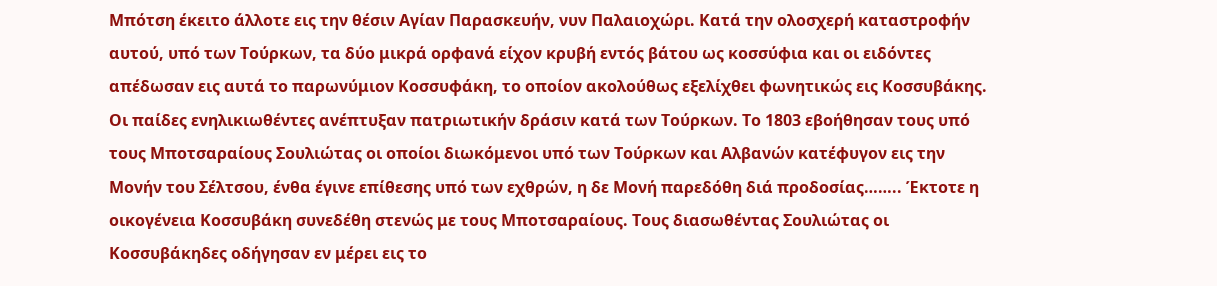Μπότση έκειτο άλλοτε εις την θέσιν Αγίαν Παρασκευήν, νυν Παλαιοχώρι. Κατά την ολοσχερή καταστροφήν αυτού, υπό των Τούρκων, τα δύο μικρά ορφανά είχον κρυβή εντός βάτου ως κοσσύφια και οι ειδόντες απέδωσαν εις αυτά το παρωνύμιον Κοσσυφάκη, το οποίον ακολούθως εξελίχθει φωνητικώς εις Κοσσυβάκης.
Οι παίδες ενηλικιωθέντες ανέπτυξαν πατριωτικήν δράσιν κατά των Τούρκων. Το 1803 εβοήθησαν τους υπό τους Μποτσαραίους Σουλιώτας οι οποίοι διωκόμενοι υπό των Τούρκων και Αλβανών κατέφυγον εις την Μονήν του Σέλτσου, ένθα έγινε επίθεσης υπό των εχθρών, η δε Μονή παρεδόθη διά προδοσίας…….. Έκτοτε η οικογένεια Κοσσυβάκη συνεδέθη στενώς με τους Μποτσαραίους. Τους διασωθέντας Σουλιώτας οι Κοσσυβάκηδες οδήγησαν εν μέρει εις το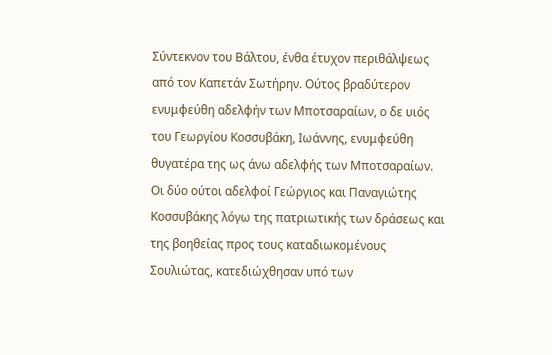Σύντεκνον του Βάλτου, ένθα έτυχον περιθάλψεως από τον Καπετάν Σωτήρην. Ούτος βραδύτερον ενυμφεύθη αδελφήν των Μποτσαραίων, ο δε υιός του Γεωργίου Κοσσυβάκη, Ιωάννης, ενυμφεύθη θυγατέρα της ως άνω αδελφής των Μποτσαραίων.
Οι δύο ούτοι αδελφοί Γεώργιος και Παναγιώτης Κοσσυβάκης λόγω της πατριωτικής των δράσεως και της βοηθείας προς τους καταδιωκομένους Σουλιώτας, κατεδιώχθησαν υπό των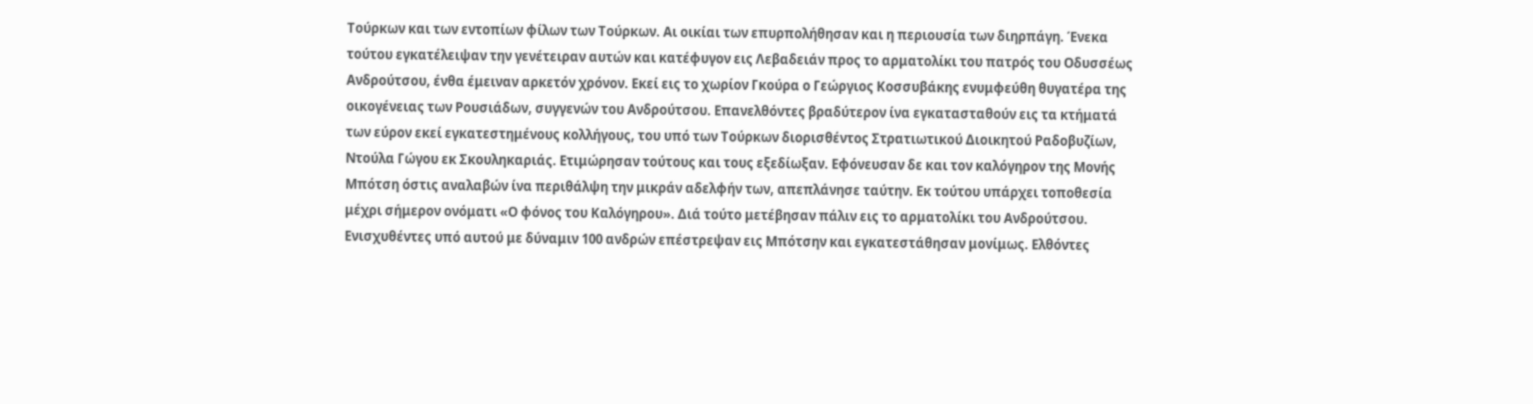Τούρκων και των εντοπίων φίλων των Τούρκων. Αι οικίαι των επυρπολήθησαν και η περιουσία των διηρπάγη. Ένεκα τούτου εγκατέλειψαν την γενέτειραν αυτών και κατέφυγον εις Λεβαδειάν προς το αρματολίκι του πατρός του Οδυσσέως Ανδρούτσου, ένθα έμειναν αρκετόν χρόνον. Εκεί εις το χωρίον Γκούρα ο Γεώργιος Κοσσυβάκης ενυμφεύθη θυγατέρα της οικογένειας των Ρουσιάδων, συγγενών του Ανδρούτσου. Επανελθόντες βραδύτερον ίνα εγκατασταθούν εις τα κτήματά των εύρον εκεί εγκατεστημένους κολλήγους, του υπό των Τούρκων διορισθέντος Στρατιωτικού Διοικητού Ραδοβυζίων, Ντούλα Γώγου εκ Σκουληκαριάς. Ετιμώρησαν τούτους και τους εξεδίωξαν. Εφόνευσαν δε και τον καλόγηρον της Μονής Μπότση όστις αναλαβών ίνα περιθάλψη την μικράν αδελφήν των, απεπλάνησε ταύτην. Εκ τούτου υπάρχει τοποθεσία μέχρι σήμερον ονόματι «Ο φόνος του Καλόγηρου». Διά τούτο μετέβησαν πάλιν εις το αρματολίκι του Ανδρούτσου. Ενισχυθέντες υπό αυτού με δύναμιν 100 ανδρών επέστρεψαν εις Μπότσην και εγκατεστάθησαν μονίμως. Ελθόντες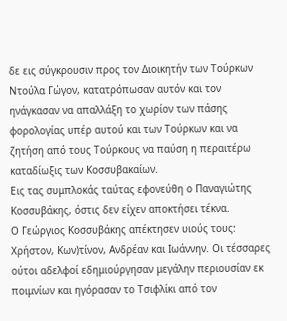δε εις σύγκρουσιν προς τον Διοικητήν των Τούρκων Ντούλα Γώγον, κατατρόπωσαν αυτόν και τον ηνάγκασαν να απαλλάξη το χωρίον των πάσης φορολογίας υπέρ αυτού και των Τούρκων και να ζητήση από τους Τούρκους να παύση η περαιτέρω καταδίωξις των Κοσσυβακαίων.
Εις τας συμπλοκάς ταύτας εφονεύθη ο Παναγιώτης Κοσσυβάκης, όστις δεν είχεν αποκτήσει τέκνα.
Ο Γεώργιος Κοσσυβάκης απέκτησεν υιούς τους: Χρήστον, Κων)τίνον, Ανδρέαν και Ιωάννην. Οι τέσσαρες ούτοι αδελφοί εδημιούργησαν μεγάλην περιουσίαν εκ ποιμνίων και ηγόρασαν το Τσιφλίκι από τον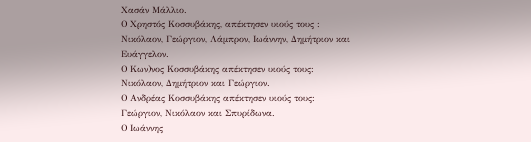Χασάν Μάλλιο.
Ο Χρηστός Κοσσυβάκης, απέκτησεν υιούς τους : Νικόλαον, Γεώργιον, Λάμπρον, Ιωάννην, Δημήτριον και Ευάγγελον.
Ο Κων)νος Κοσσυβάκης απέκτησεν υιούς τους: Νικόλαον, Δημήτριον και Γεώργιον.
Ο Ανδρέας Κοσσυβάκης απέκτησεν υιούς τους: Γεώργιον, Νικόλαον και Σπυρίδωνα.
Ο Ιωάννης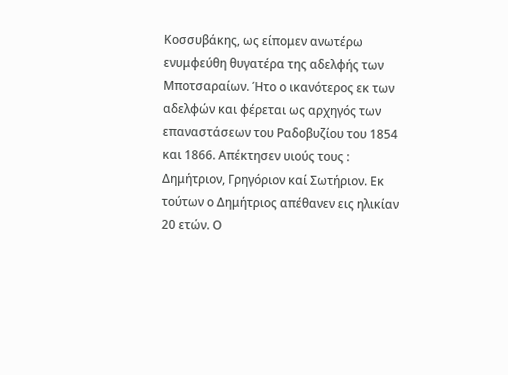Κοσσυβάκης, ως είπομεν ανωτέρω ενυμφεύθη θυγατέρα της αδελφής των Μποτσαραίων. Ήτο ο ικανότερος εκ των αδελφών και φέρεται ως αρχηγός των επαναστάσεων του Ραδοβυζίου του 1854 και 1866. Απέκτησεν υιούς τους : Δημήτριον, Γρηγόριον καί Σωτήριον. Εκ τούτων ο Δημήτριος απέθανεν εις ηλικίαν 20 ετών. Ο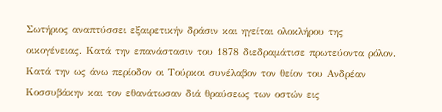Σωτήριος αναπτύσσει εξαιρετικήν δράσιν και ηγείται ολοκλήρου της οικογένειας. Κατά την επανάστασιν του 1878 διεδραμάτισε πρωτεύοντα ρόλον. Κατά την ως άνω περίοδον οι Τούρκοι συνέλαβον τον θείον του Ανδρέαν Κοσσυβάκην και τον εθανάτωσαν διά θραύσεως των οστών εις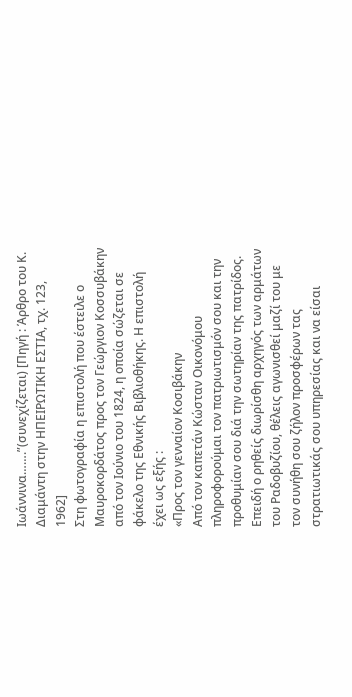Ιωάννινα…….”(συνεχίζεται) [Πηγή : Άρθρο του Κ. Διαμάντη στην ΗΠΕΙΡΩΤΙΚΗ ΕΣΤΙΑ, τχ. 123, 1962]
Στη φωτογραφία η επιστολή που έστειλε ο Μαυροκορδάτος προς τον Γεώργιον Κοσσυβάκην από τον Ιούνιο του 1824, η οποία σώζεται σε φάκελο της Εθνικής Βιβλιοθήκης. Η επιστολή έχει ως εξής :
«Προς τον γενναίον Κοσιβάκην
Από τον καπετάν Κώσταν Οικονόμου πληροφορούμαι τον πατριωτισμόν σου και την προθυμίαν σου διά την σωτηρίαν της πατρίδος. Επειδή ο ρηθείς διωρίσθη αρχηγός των αρμάτων του Ραδοβυζίου, θέλεις αγωνισθεί μαζί του με τον συνήθη σου ζήλον προσφέρων τας στρατιωτικάς σου υπηρεσίας και να είσαι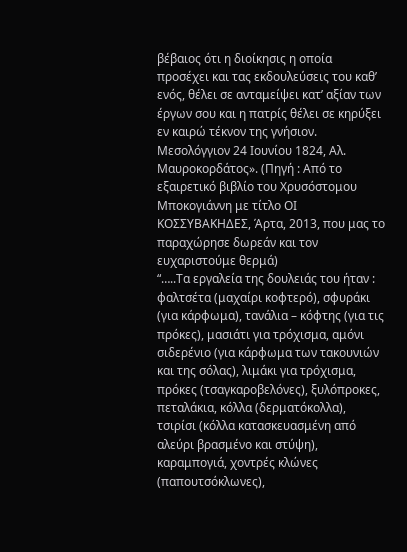βέβαιος ότι η διοίκησις η οποία προσέχει και τας εκδουλεύσεις του καθ’ ενός, θέλει σε ανταμείψει κατ’ αξίαν των έργων σου και η πατρίς θέλει σε κηρύξει εν καιρώ τέκνον της γνήσιον.
Μεσολόγγιον 24 Ιουνίου 1824, Αλ. Μαυροκορδάτος». (Πηγή : Από το εξαιρετικό βιβλίο του Χρυσόστομου Μποκογιάννη με τίτλο ΟΙ ΚΟΣΣΥΒΑΚΗΔΕΣ, Άρτα, 2013, που μας το παραχώρησε δωρεάν και τον ευχαριστούμε θερμά)
“…..Τα εργαλεία της δουλειάς του ήταν : φαλτσέτα (μαχαίρι κοφτερό), σφυράκι (για κάρφωμα), τανάλια – κόφτης (για τις πρόκες), μασιάτι για τρόχισμα, αμόνι σιδερένιο (για κάρφωμα των τακουνιών και της σόλας), λιμάκι για τρόχισμα, πρόκες (τσαγκαροβελόνες), ξυλόπροκες, πεταλάκια, κόλλα (δερματόκολλα), τσιρίσι (κόλλα κατασκευασμένη από αλεύρι βρασμένο και στύψη), καραμπογιά, χοντρές κλώνες (παπουτσόκλωνες),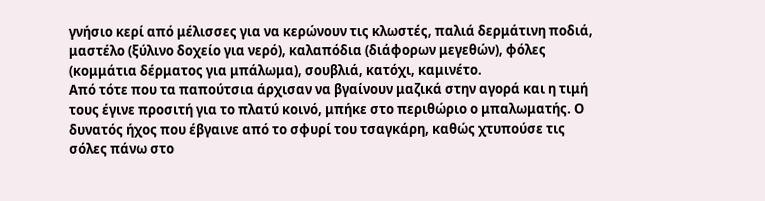γνήσιο κερί από μέλισσες για να κερώνουν τις κλωστές, παλιά δερμάτινη ποδιά, μαστέλο (ξύλινο δοχείο για νερό), καλαπόδια (διάφορων μεγεθών), φόλες (κομμάτια δέρματος για μπάλωμα), σουβλιά, κατόχι, καμινέτο.
Από τότε που τα παπούτσια άρχισαν να βγαίνουν μαζικά στην αγορά και η τιμή τους έγινε προσιτή για το πλατύ κοινό, μπήκε στο περιθώριο ο μπαλωματής. Ο δυνατός ήχος που έβγαινε από το σφυρί του τσαγκάρη, καθώς χτυπούσε τις σόλες πάνω στο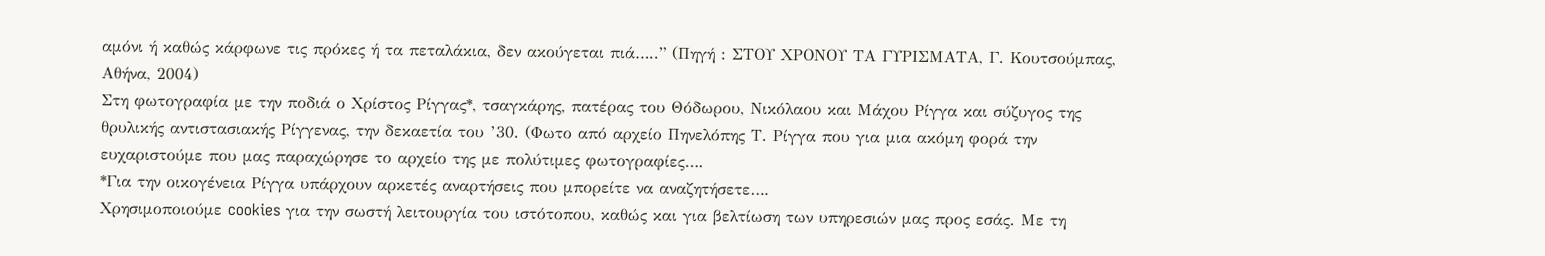αμόνι ή καθώς κάρφωνε τις πρόκες ή τα πεταλάκια, δεν ακούγεται πιά…..” (Πηγή : ΣΤΟΥ ΧΡΟΝΟΥ ΤΑ ΓΥΡΙΣΜΑΤΑ, Γ. Κουτσούμπας, Αθήνα, 2004)
Στη φωτογραφία με την ποδιά ο Χρίστος Ρίγγας*, τσαγκάρης, πατέρας του Θόδωρου, Νικόλαου και Μάχου Ρίγγα και σύζυγος της θρυλικής αντιστασιακής Ρίγγενας, την δεκαετία του ’30. (Φωτο από αρχείο Πηνελόπης Τ. Ρίγγα που για μια ακόμη φορά την ευχαριστούμε που μας παραχώρησε το αρχείο της με πολύτιμες φωτογραφίες….
*Για την οικογένεια Ρίγγα υπάρχουν αρκετές αναρτήσεις που μπορείτε να αναζητήσετε….
Χρησιμοποιούμε cookies για την σωστή λειτουργία του ιστότοπου, καθώς και για βελτίωση των υπηρεσιών μας προς εσάς. Με τη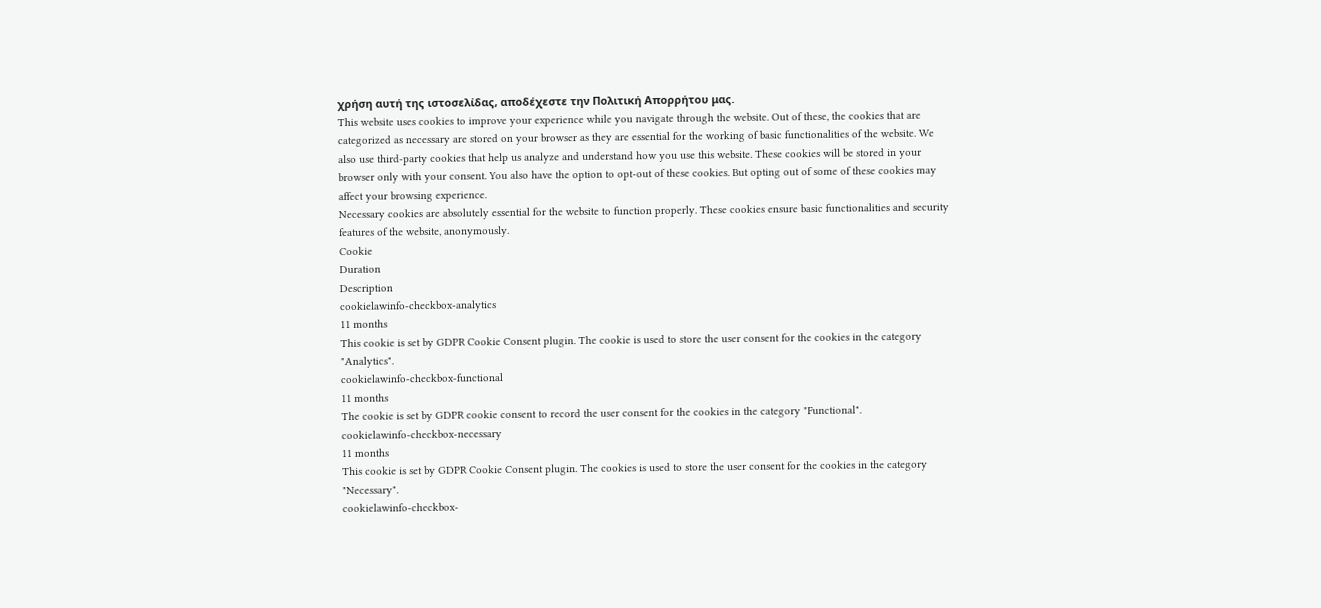χρήση αυτή της ιστοσελίδας, αποδέχεστε την Πολιτική Απορρήτου μας.
This website uses cookies to improve your experience while you navigate through the website. Out of these, the cookies that are categorized as necessary are stored on your browser as they are essential for the working of basic functionalities of the website. We also use third-party cookies that help us analyze and understand how you use this website. These cookies will be stored in your browser only with your consent. You also have the option to opt-out of these cookies. But opting out of some of these cookies may affect your browsing experience.
Necessary cookies are absolutely essential for the website to function properly. These cookies ensure basic functionalities and security features of the website, anonymously.
Cookie
Duration
Description
cookielawinfo-checkbox-analytics
11 months
This cookie is set by GDPR Cookie Consent plugin. The cookie is used to store the user consent for the cookies in the category "Analytics".
cookielawinfo-checkbox-functional
11 months
The cookie is set by GDPR cookie consent to record the user consent for the cookies in the category "Functional".
cookielawinfo-checkbox-necessary
11 months
This cookie is set by GDPR Cookie Consent plugin. The cookies is used to store the user consent for the cookies in the category "Necessary".
cookielawinfo-checkbox-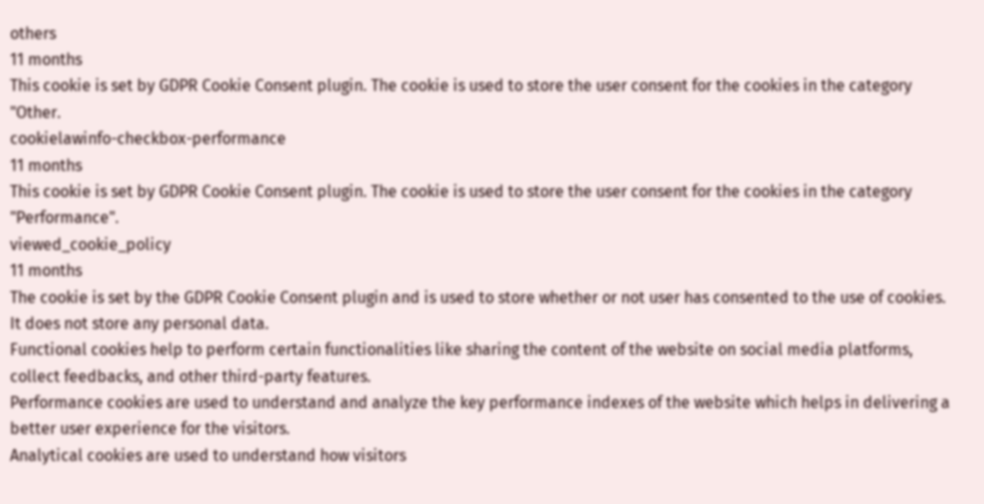others
11 months
This cookie is set by GDPR Cookie Consent plugin. The cookie is used to store the user consent for the cookies in the category "Other.
cookielawinfo-checkbox-performance
11 months
This cookie is set by GDPR Cookie Consent plugin. The cookie is used to store the user consent for the cookies in the category "Performance".
viewed_cookie_policy
11 months
The cookie is set by the GDPR Cookie Consent plugin and is used to store whether or not user has consented to the use of cookies. It does not store any personal data.
Functional cookies help to perform certain functionalities like sharing the content of the website on social media platforms, collect feedbacks, and other third-party features.
Performance cookies are used to understand and analyze the key performance indexes of the website which helps in delivering a better user experience for the visitors.
Analytical cookies are used to understand how visitors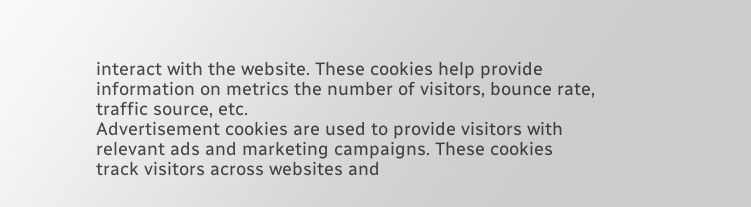interact with the website. These cookies help provide information on metrics the number of visitors, bounce rate, traffic source, etc.
Advertisement cookies are used to provide visitors with relevant ads and marketing campaigns. These cookies track visitors across websites and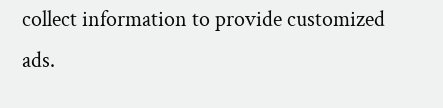collect information to provide customized ads.